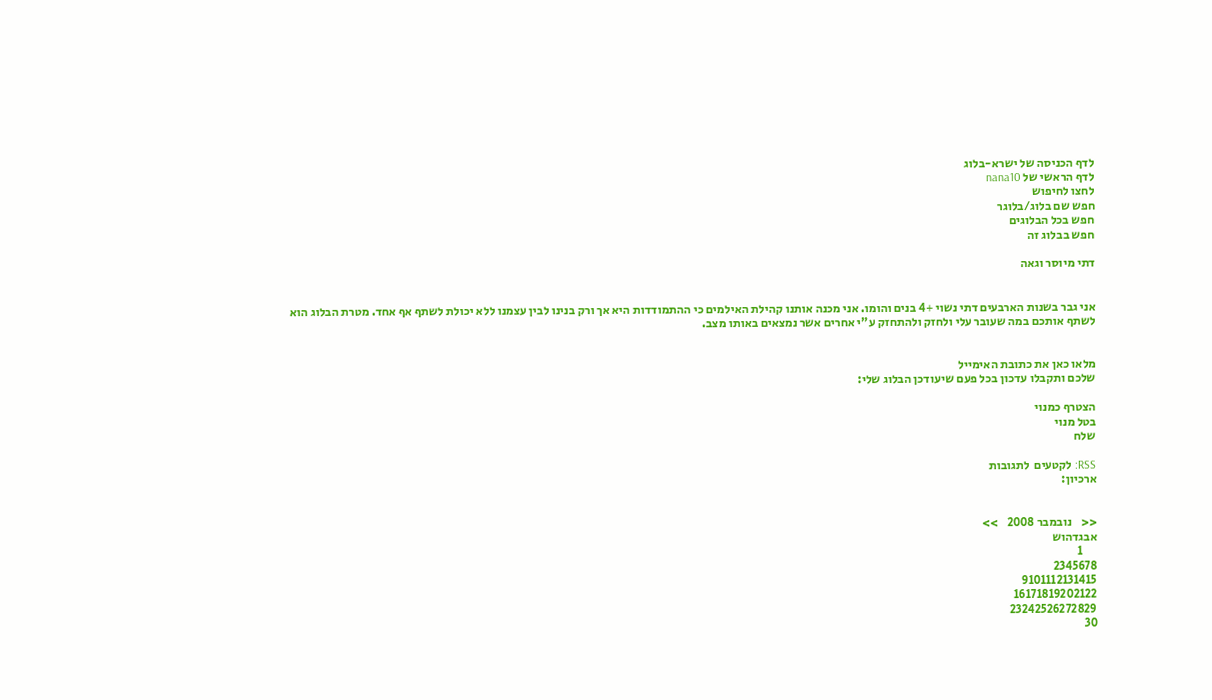לדף הכניסה של ישרא-בלוג
לדף הראשי של nana10
לחצו לחיפוש
חפש שם בלוג/בלוגר
חפש בכל הבלוגים
חפש בבלוג זה

דתי מיוסר וגאה


אני גבר בשנות הארבעים דתי נשוי +4 בנים והומו. אני מכנה אותנו קהילת האילמים כי ההתמודדות היא אך ורק בנינו לבין עצמנו ללא יכולת לשתף אף אחד. מטרת הבלוג הוא לשתף אותכם במה שעובר עלי ולחזק ולהתחזק ע"י אחרים אשר נמצאים באותו מצב.


מלאו כאן את כתובת האימייל
שלכם ותקבלו עדכון בכל פעם שיעודכן הבלוג שלי:

הצטרף כמנוי
בטל מנוי
שלח

RSS: לקטעים  לתגובות
ארכיון:


<<    נובמבר 2008    >>
אבגדהוש
      1
2345678
9101112131415
16171819202122
23242526272829
30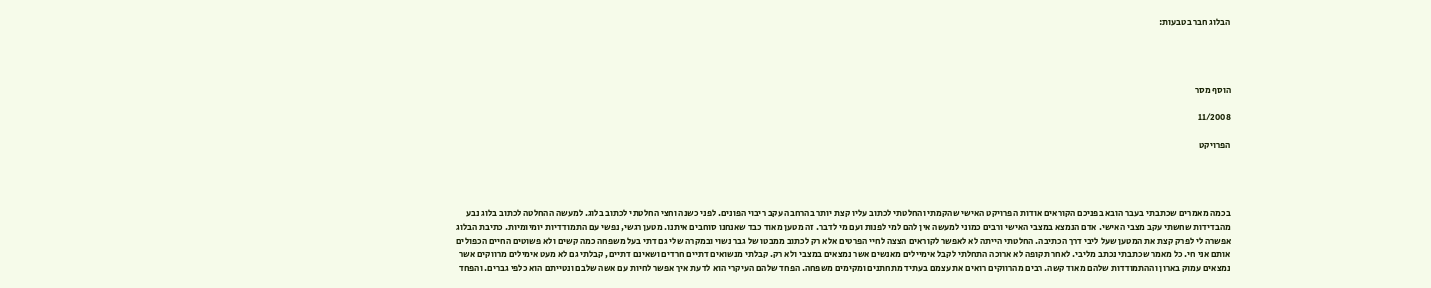הבלוג חבר בטבעות:




הוסף מסר

11/2008

הפרויקט




בכמה מאמרים שכתבתי בעבר הובא בפניכם הקוראים אודות הפרויקט האישי שהקמתי והחלטתי לכתוב עליו קצת יותר בהרחבה עקב ריבוי הפונים. לפני כשנה וחצי החלטתי לכתוב בלוג. למעשה ההחלטה לכתוב בלוג נבע מהבדידות שחשתי עקב מצבי האישי. אדם הנמצא במצבי האישי ורבים כמוני למעשה אין להם למי לפנות ועם מי לדבר. זה מטען מאוד כבד שאנחנו סוחבים איתנו. מטען רגשי, נפשי עם התמודדיות יומיומיות. כתיבת הבלוג אפשרה לי לפרק קצת את המטען שעל ליבי דרך הכתיבה. החלטתי הייתה לא לאפשר לקוראים הצצה לחיי הפרטים אלא רק לכתוב ממבטו של גבר נשוי ובמקרה שלי גם דתי בעל משפחה כמה קשים ולא פשוטים החיים הכפולים אותם אני חי. כל מאמר שכתבתי נכתב מליבי. לאחר תקופה לא ארוכה התחלתי לקבל אימיילים מאנשים אשר נמצאים במצבי ולא רק. קבלתי מנשואים דתיים חרדים ושאינם דתיים, קבלתי גם לא מעט אימילים מרווקים אשר נמצאים עמוק בארון וההתמודדות שלהם מאוד קשה. רבים מהרווקים רואים את עצמם בעתיד מתחתנים ומקימים משפחה. הפחד שלהם העיקרי הוא לדעת איך אפשר לחיות עם אשה שלבם ונטייתם הוא כלפי גברים. והפחד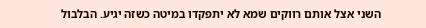השני אצל אותם רווקים שמא לא יתפקדו במיטה כשזה יגיע. הבלבול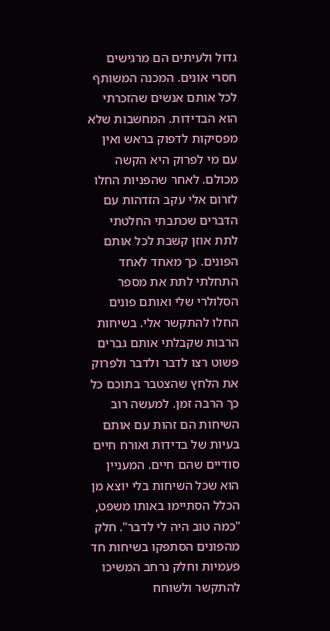גדול ולעיתים הם מרגישים חסרי אונים. המכנה המשותף לכל אותם אנשים שהזכרתי הוא הבדידות. המחשבות שלא מפסיקות לדפוק בראש ואין עם מי לפרוק היא הקשה מכולם. לאחר שהפניות החלו לזרום אלי עקב הזדהות עם הדברים שכתבתי החלטתי לתת אוזן קשבת לכל אותם הפונים. כך מאחד לאחד התחלתי לתת את מספר הסלולרי שלי ואותם פונים החלו להתקשר אלי. בשיחות הרבות שקבלתי אותם גברים פשוט רצו לדבר ולדבר ולפרוק את הלחץ שהצטבר בתוכם כל כך הרבה זמן. למעשה רוב השיחות הם זהות עם אותם בעיות של בדידות ואורח חיים סודיים שהם חיים. המעניין הוא שכל השיחות בלי יוצא מן הכלל הסתיימו באותו משפט, "כמה טוב היה לי לדבר". חלק מהפונים הסתפקו בשיחות חד פעמיות וחלק נרחב המשיכו להתקשר ולשוחח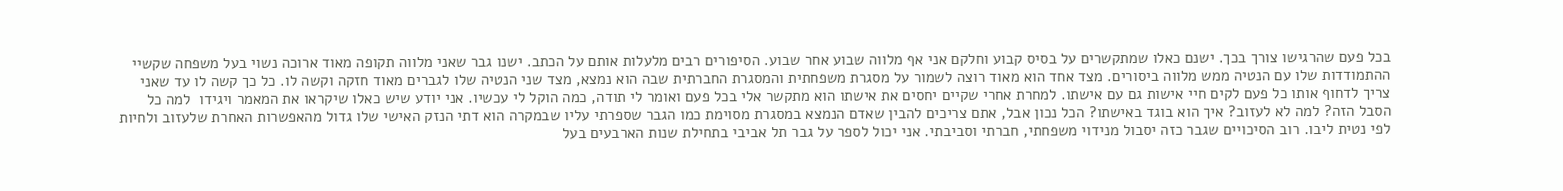בכל פעם שהרגישו צורך בכך. ישנם כאלו שמתקשרים על בסיס קבוע וחלקם אני אף מלווה שבוע אחר שבוע. הסיפורים רבים מלעלות אותם על הכתב. ישנו גבר שאני מלווה תקופה מאוד ארוכה נשוי בעל משפחה שקשיי ההתמודדות שלו עם הנטיה ממש מלווה ביסורים. מצד אחד הוא מאוד רוצה לשמור על מסגרת משפחתית והמסגרת החברתית שבה הוא נמצא, מצד שני הנטיה שלו לגברים מאוד חזקה וקשה לו. כל כך קשה לו עד שאני צריך לדחוף אותו כל פעם לקים חיי אישות גם עם אישתו. למחרת אחרי שקיים יחסים את אישתו הוא מתקשר אלי בכל פעם ואומר לי תודה, כמה הוקל לי עכשיו. אני יודע שיש כאלו שיקראו את המאמר ויגידו  למה כל הסבל הזה? למה לא לעזוב? איך הוא בוגד באישתו? הכל נכון אבל, אתם צריכים להבין שאדם הנמצא במסגרת מסוימת כמו הגבר שספרתי עליו שבמקרה הוא דתי הנזק האישי שלו גדול מהאפשרות האחרת שלעזוב ולחיות לפי נטית ליבו. רוב הסיכויים שגבר כזה יסבול מנידוי משפחתי, חברתי וסביבתי. אני יכול לספר על גבר תל אביבי בתחילת שנות הארבעים בעל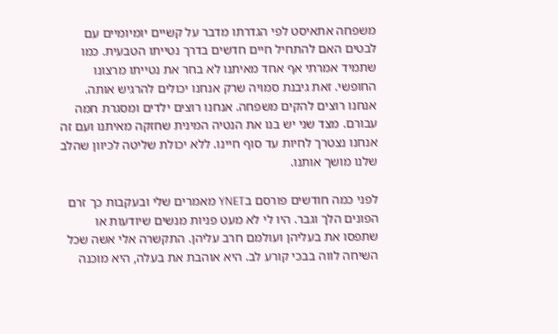משפחה אתאיסט לפי הגדרתו מדבר על קשיים יומיומיים עם לבטים האם להתחיל חיים חדשים בדרך נטייתו הטבעית. כמו שתמיד אמרתי אף אחד מאיתנו לא בחר את נטייתו מרצונו החופשי. זאת גיבנת סמויה שרק אנחנו יכולים להרגיש אותה. אנחנו רוצים להקים משפחה. אנחנו רוצים ילדים ומסגרת חמה עבורם. מצד שני יש בנו את הנטיה המינית שחזקה מאיתנו ועם זה אנחנו נצטרך לחיות עד סוף חיינו. ללא יכולת שליטה לכיוון שהלב שלנו מושך אותנו.

לפני כמה חודשים פורסם בYNET מאמרים שלי ובעקבות כך זרם הפונים הלך וגבר. היו לי לא מעט פניות מנשים שיודעות או שתפסו את בעליהן ועולמם חרב עליהן. התקשרה אלי אשה שכל השיחה לווה בבכי קורע לב. היא אוהבת את בעלה, היא מוכנה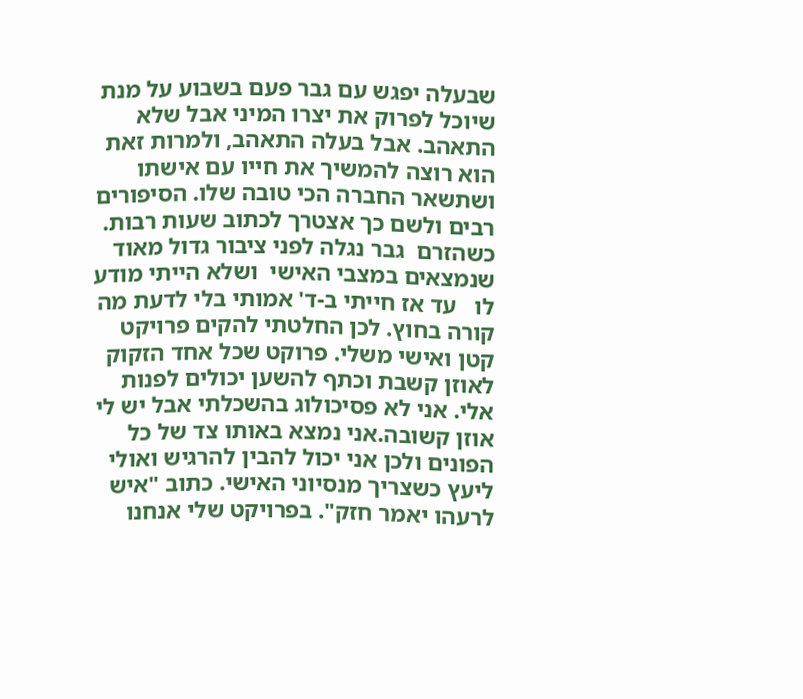שבעלה יפגש עם גבר פעם בשבוע על מנת שיוכל לפרוק את יצרו המיני אבל שלא התאהב. אבל בעלה התאהב, ולמרות זאת הוא רוצה להמשיך את חייו עם אישתו ושתשאר החברה הכי טובה שלו. הסיפורים רבים ולשם כך אצטרך לכתוב שעות רבות. כשהזרם  גבר נגלה לפני ציבור גדול מאוד שנמצאים במצבי האישי  ושלא הייתי מודע לו   עד אז חייתי ב-ד' אמותי בלי לדעת מה קורה בחוץ. לכן החלטתי להקים פרויקט קטן ואישי משלי. פרוקט שכל אחד הזקוק לאוזן קשבת וכתף להשען יכולים לפנות אלי. אני לא פסיכולוג בהשכלתי אבל יש לי אוזן קשובה.אני נמצא באותו צד של כל הפונים ולכן אני יכול להבין להרגיש ואולי ליעץ כשצריך מנסיוני האישי. כתוב "איש לרעהו יאמר חזק". בפרויקט שלי אנחנו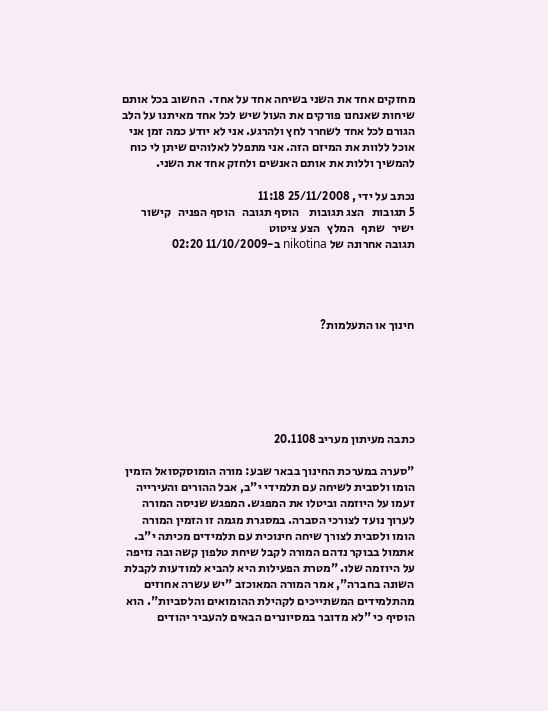מחזקים אחד את השני בשיחה אחד על אחד.  החשוב בכל אותם שיחות שאנחנו פורקים את העול שיש לכל אחד מאיתנו על הלב הגורם לכל אחד לשחרר לחץ ולהרגע. אני לא יודע כמה זמן אני אוכל ללוות את המיזם הזה. אני מתפלל לאלוהים שיתן לי כוח להמשיך וללות את אותם האנשים ולחזק אחד את השני.

נכתב על ידי , 25/11/2008 11:18
5 תגובות   הצג תגובות    הוסף תגובה   הוסף הפניה   קישור ישיר   שתף   המלץ   הצע ציטוט
תגובה אחרונה של nikotina ב-11/10/2009 02:20




חינוך או התעלמות?






כתבה מעיתון מעריב 20.1108

"סערה במערכת החינוך בבאר שבע: מורה הומוסקסואל הזמין הומו ולסבית לשיחה עם תלמידי י"ב, אבל ההורים והעירייה זעמו על היוזמה וביטלו את המפגש. המפגש שניסה המורה לערוך נועד לצורכי הסברה. במסגרת מגמה זו הזמין המורה הומו ולסבית לצורך שיחה חינוכית עם תלמידים מכיתה י"ב. אתמול בבוקר נדהם המורה לקבל שיחת טלפון קשה ובה נזיפה על היוזמה שלו. "מטרת הפעילות היא להביא למודעות לקבלת השונה בחברה", אמר המורה המאוכזב "יש עשרה אחוזים מהתלמידים המשתייכים לקהילת ההומואים והלסביות". הוא הוסיף כי "לא מדובר במסיונרים הבאים להעביר יהודים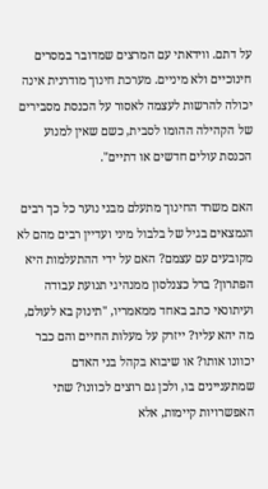על דתם. ווידאתי עם המרצים שמדובר במסרים חינוכיים ולא מיניים. מערכת חינוך מודרנית אינה יכולה להרשות לעצמה לאסור על הכנסת מסבירים של הקהילה ההומו לסבית, כשם שאין למנוע הכנסת עולים חדשים או דתיים".

האם משרד החינוך מתעלם מבני נוער כל כך רבים הנמצאים בגיל של בלבול מיני ועדיין רבים מהם לא מקובעים עם עצמם? האם על ידי ההתעלמות היא הפתרון? ברל כצנלסון ממנהיגי תנועת עבודה ועיתונאי כתב באחד ממאמריו, "תינוק בא לעולם, מה יהא עליו? ייזרק על מעלות החיים והם כבר יכוונו אותו? או שיבוא בקהל בני האדם שמתעניינים בו, ולכן גם רוצים לכוונו? שתי האפשרויות קיימות, אלא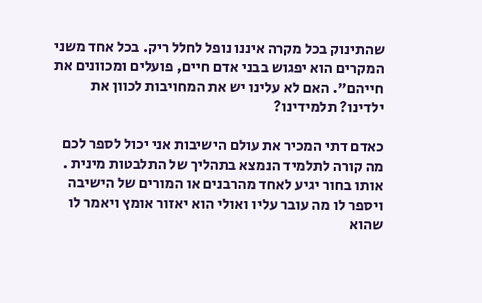שהתינוק בכל מקרה איננו נופל לחלל ריק. בכל אחד משני המקרים הוא יפגוש בבני אדם חיים, פועלים ומכוונים את חייהם". האם לא עלינו יש את המחויבות לכוון את ילדינו? תלמידינו?

כאדם דתי המכיר את עולם הישיבות אני יכול לספר לכם מה קורה לתלמיד הנמצא בתהליך של התלבטות מינית . אותו בחור יגיע לאחד מהרבנים או המורים של הישיבה ויספר לו מה עובר עליו ואולי הוא יאזור אומץ ויאמר לו שהוא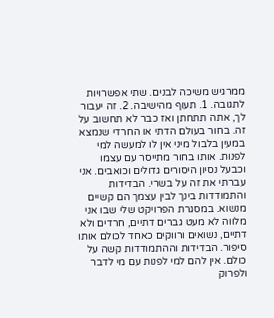ממרגיש משיכה לבנים. שתי אפשרויות לתגובה. 1. תעוף מהישיבה. 2. זה יעבור לך, אתה תתחתן ואז כבר לא תחשוב על זה. בחור בעולם הדתי או החרדי שנמצא במעין בלבול מיני אין לו למעשה למי לפנות. אותו בחור מתייסר עם עצמו וכבעל נסיון היסורים גדולים וכואבים. אני עברתי את זה על בשרי. הבדידות והתמודדות בינך לבין עצמך הם קשיים מנשוא. במסגרת הפרויקט שלי שבו אני מלווה לא מעט גברים דתיים, חרדים ולא דתיים, נשואים ורווקים כאחד לכולם אותו סיפור. הבדידות וההתמודדות קשה על כולם. אין להם למי לפנות עם מי לדבר ולפרוק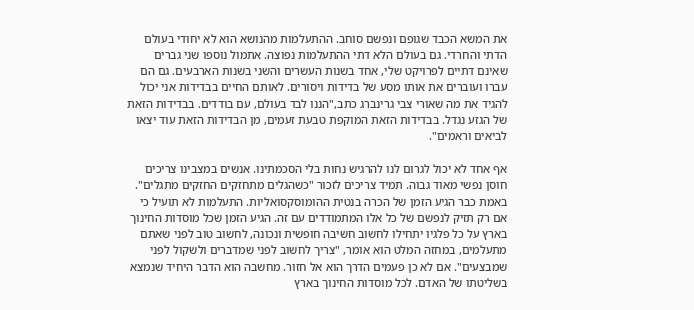את המשא הכבד שגופם ונפשם סוחב. ההתעלמות מהנושא הוא לא יחודי בעולם הדתי והחרדי. גם בעולם הלא דתי ההתעלמות נפוצה. אתמול נוספו שני גברים שאינם דתיים לפרויקט שלי, אחד בשנות העשרים והשני בשנות הארבעים. גם הם עברו ועוברים את אותו מסע של בדידות ויסורים. לאותם החיים בבדידות אני יכול להגיד את מה שאורי צבי גרינברג כתב,"הננו לבד בעולם, עם בודדים. בבדידות הזאת של הגזע נגדל. בבדידות הזאת המוקפת טבעת זעמים, מן הבדידות הזאת עוד יצאו לביאים וראמים".

אף אחד לא יכול לגרום לנו להרגיש נחות בלי הסכמתינו. אנשים במצבינו צריכים חוסן נפשי מאוד גבוה. תמיד צריכים לזכור "כשהגלים מתחזקים החזקים מתגלים". באמת כבר הגיע הזמן של הכרה בנטית ההומוסקסואליות. התעלמות לא תועיל כי אם רק תזיק לנפשם של כל אלו המתמודדים עם זה. הגיע הזמן שכל מוסדות החינוך בארץ על כל פלגיו יתחילו לחשוב חשיבה חופשית ונכונה, לחשוב טוב לפני שאתם מתעלמים, במחזה המלט הוא אומר, "צריך לחשוב לפני שמדברים ולשקול לפני שמבצעים". אם לא כן פעמים הדרך הוא אל חזור. מחשבה הוא הדבר היחיד שנמצא בשליטתו של האדם. לכל מוסדות החינוך בארץ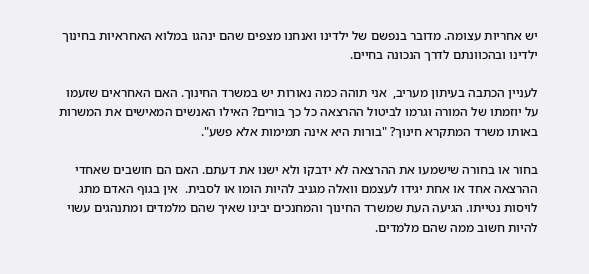יש אחריות עצומה. מדובר בנפשם של ילדינו ואנחנו מצפים שהם ינהגו במלוא האחראיות בחינוך ילדינו ובהכוונתם לדרך הנכונה בחיים.

לעניין הכתבה בעיתון מעריב,  אני תוהה כמה נאורות יש במשרד החינוך. האם האחראים שזעמו על יוזמתו של המורה וגרמו לביטול ההרצאה כל כך בורים? האילו האנשים המאישים את המשרות באותו משרד המתקרא חינוך? "בורות היא אינה תמימות אלא פשע".

בחור או בחורה שישמעו את ההרצאה לא ידבקו ולא ישנו את דעתם. האם הם חושבים שאחדי ההרצאה אחד או אחת יגידו לעצמם וואלה מגניב להיות הומו או לסבית.  אין בגוף האדם מתג לויסות נטייתו. הגיעה העת שמשרד החינוך והמחנכים יבינו שאיך שהם מלמדים ומתנהגים עשוי להיות חשוב ממה שהם מלמדים.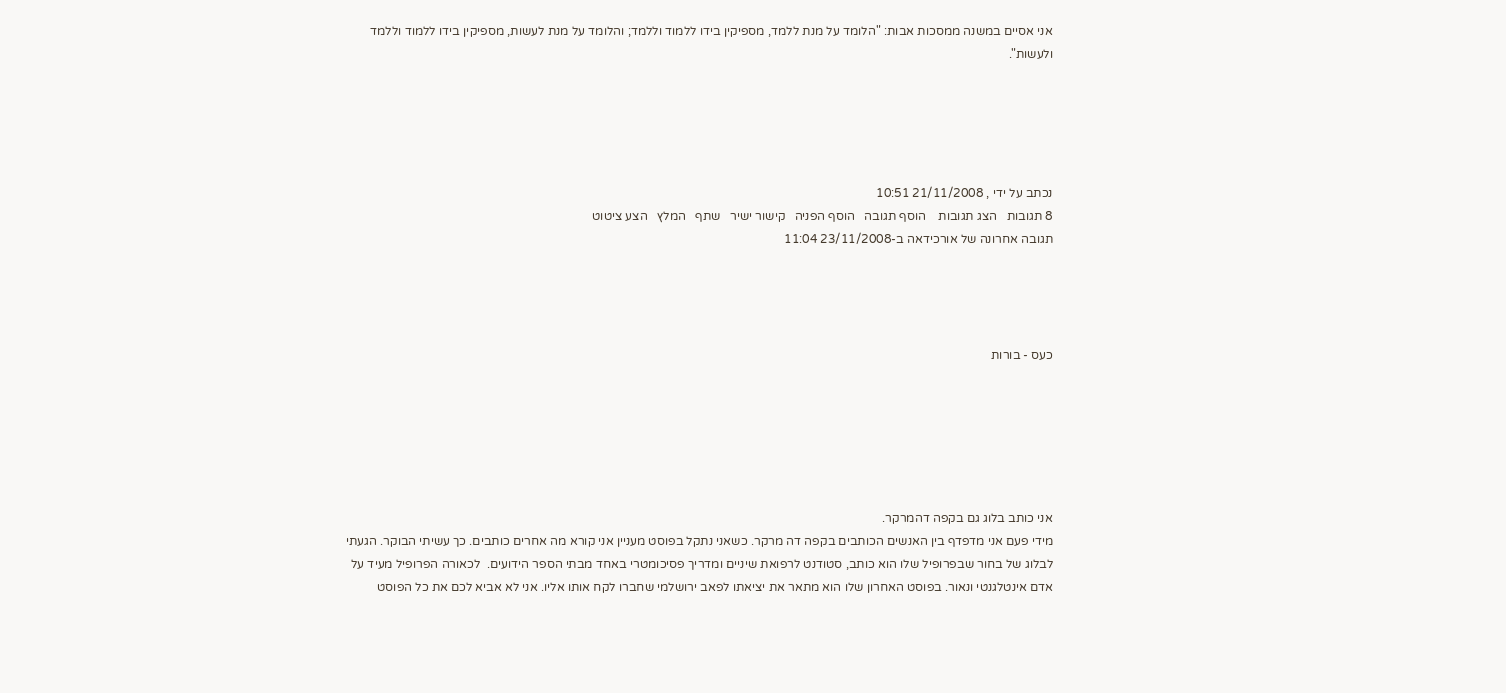אני אסיים במשנה ממסכות אבות: "הלומד על מנת ללמד, מספיקין בידו ללמוד וללמד; והלומד על מנת לעשות, מספיקין בידו ללמוד וללמד ולעשות".





נכתב על ידי , 21/11/2008 10:51
8 תגובות   הצג תגובות    הוסף תגובה   הוסף הפניה   קישור ישיר   שתף   המלץ   הצע ציטוט
תגובה אחרונה של אורכידאה ב-23/11/2008 11:04




כעס - בורות






אני כותב בלוג גם בקפה דהמרקר.
מידי פעם אני מדפדף בין האנשים הכותבים בקפה דה מרקר. כשאני נתקל בפוסט מעניין אני קורא מה אחרים כותבים. כך עשיתי הבוקר. הגעתי לבלוג של בחור שבפרופיל שלו הוא כותב, סטודנט לרפואת שיניים ומדריך פסיכומטרי באחד מבתי הספר הידועים.  לכאורה הפרופיל מעיד על אדם אינטלגנטי ונאור. בפוסט האחרון שלו הוא מתאר את יציאתו לפאב ירושלמי שחברו לקח אותו אליו. אני לא אביא לכם את כל הפוסט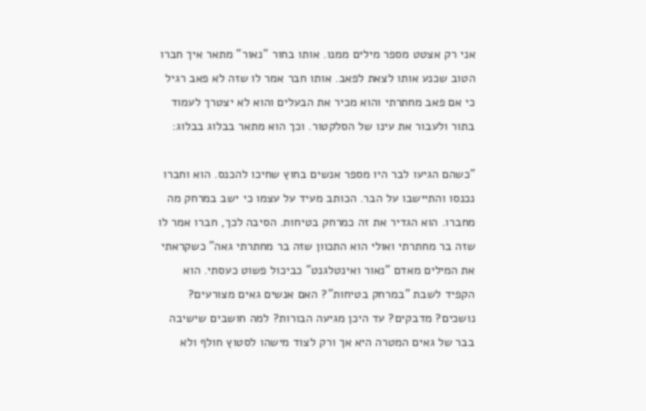אני רק אצטט מספר מילים ממנו. אותו בחור "נאור" מתאר איך חברו הטוב שכנע אותו לצאת לפאב. אותו חבר אמר לו שזה לא פאב רגיל כי אם פאב מחתרתי והוא מכיר את הבעלים והוא לא יצטרך לעמוד בתור ולעבור את עינו של הסלקטור. וכך הוא מתאר בבלוג בבלוג:

"כשהם הגיעו לבר היו מספר אנשים בחוץ שחיכו להכנס. הוא וחברו נכנסו והתיישבו על הבר. הכותב מעיד על עצמו כי ישב במרחק מה מחברו. הוא הגדיר את זה כמרחק בטיחות. הסיבה לכך, חברו אמר לו שזה בר מחתרתי ואולי הוא התכוון שזה בר מחתרתי גאה" כשקראתי את המילים מאדם "נאור ואינטלגנט" כביכול פשוט כעסתי. הוא הקפיד לשבת "במרחק בטיחות"? האם אנשים גאים מצורעים? נושכים? מדבקים? עד היכן מגיעה הבורות? למה חושבים שישיבה בבר של גאים המטרה היא אך ורק לצוד מישהו לסטוץ חולף ולא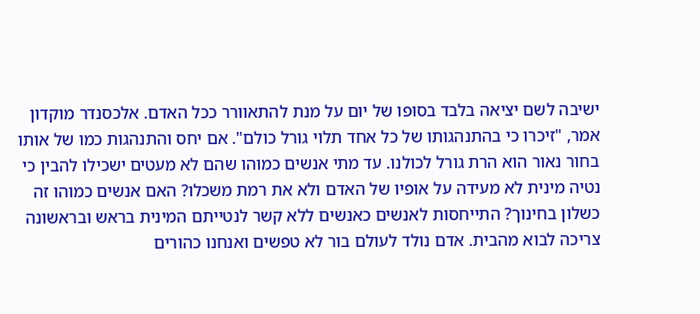ישיבה לשם יציאה בלבד בסופו של יום על מנת להתאוורר ככל האדם. אלכסנדר מוקדון אמר, "זיכרו כי בהתנהגותו של כל אחד תלוי גורל כולם". אם יחס והתנהגות כמו של אותו בחור נאור הוא הרת גורל לכולנו. עד מתי אנשים כמוהו שהם לא מעטים ישכילו להבין כי נטיה מינית לא מעידה על אופיו של האדם ולא את רמת משכלו? האם אנשים כמוהו זה כשלון בחינוך? התייחסות לאנשים כאנשים ללא קשר לנטייתם המינית בראש ובראשונה צריכה לבוא מהבית. אדם נולד לעולם בור לא טפשים ואנחנו כהורים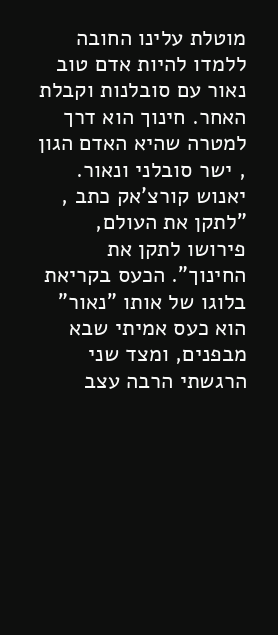מוטלת עלינו החובה ללמדו להיות אדם טוב נאור עם סובלנות וקבלת האחר. חינוך הוא דרך למטרה שהיא האדם הגון , ישר סובלני ונאור. יאנוש קורצ'אק כתב , "לתקן את העולם, פירושו לתקן את החינוך". הכעס בקריאת בלוגו של אותו "נאור" הוא כעס אמיתי שבא מבפנים, ומצד שני הרגשתי הרבה עצב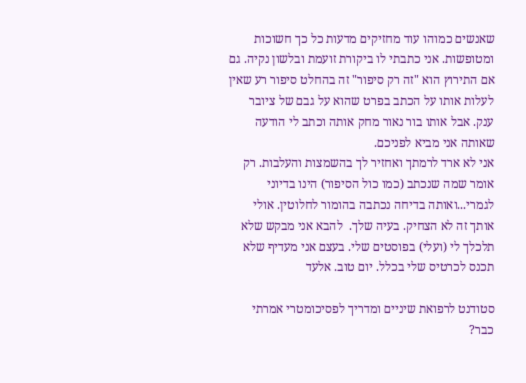שאנשים כמוהו עוד מחזיקים מדעות כל כך חשוכות ומטופשות. אני כתבתי לו ביקורת זועמת ובלשון נקיה. גם אם התירוץ הוא "זה רק סיפור" זה בהחלט סיפור רע שאין לעלות אותו על הכתב בפרט שהוא על גבם של ציובר ענק. אבל אותו בור נאור מחק אותה וכתב לי הודעה שאותה אני מביא לפניכם.
אני לא ארד לרמתך ואחזיר לך בהשמצות והעלבות. רק אומר שמה שנכתב (כמו כול הסיפור) הינו בדיוני לגמרי...ואותה בדיחה נכתבה בהומור לחלוטין. אולי אותך זה לא הצחיק. בעיה שלך.  להבא אני מבקש שלא תלכלך לי (ועלי) בפוסטים שלי. בעצם אני מעדיף שלא תכנס לכרטיס שלי בכלל. יום טוב. אלעד

סטודנט לרפואת שיניים ומדריך לפסיכומטרי אמרתי כבר?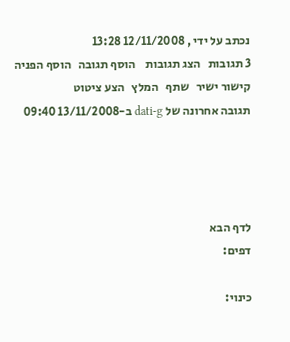נכתב על ידי , 12/11/2008 13:28
3 תגובות   הצג תגובות    הוסף תגובה   הוסף הפניה   קישור ישיר   שתף   המלץ   הצע ציטוט
תגובה אחרונה של dati-g ב-13/11/2008 09:40




לדף הבא
דפים:

כינוי: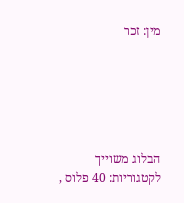מין: זכר






הבלוג משוייך לקטגוריות: 40 פלוס ,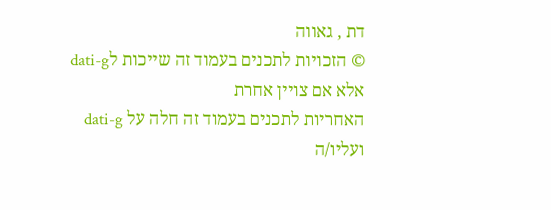דת , גאווה
© הזכויות לתכנים בעמוד זה שייכות לdati-g אלא אם צויין אחרת
האחריות לתכנים בעמוד זה חלה על dati-g ועליו/ה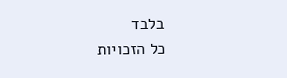בלבד
כל הזכויות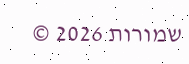שמורות 2026 ©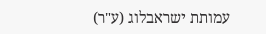עמותת ישראבלוג (ע"ר)